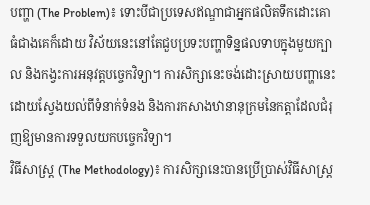បញ្ហា (The Problem)៖ ទោះបីជាប្រទេសឥណ្ឌាជាអ្នកផលិតទឹកដោះគោធំជាងគេក៏ដោយ វិស័យនេះនៅតែជួបប្រទះបញ្ហាទិន្នផលទាបក្នុងមួយក្បាល និងកង្វះការអនុវត្តបច្ចេកវិទ្យា។ ការសិក្សានេះចង់ដោះស្រាយបញ្ហានេះដោយស្វែងយល់ពីទំនាក់ទំនង និងការកសាងឋានានុក្រមនៃកត្តាដែលជំរុញឱ្យមានការទទួលយកបច្ចេកវិទ្យា។
វិធីសាស្ត្រ (The Methodology)៖ ការសិក្សានេះបានប្រើប្រាស់វិធីសាស្ត្រ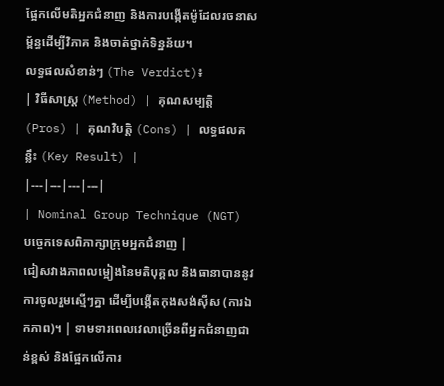ផ្អែកលើមតិអ្នកជំនាញ និងការបង្កើតម៉ូដែលរចនាសម្ព័ន្ធដើម្បីវិភាគ និងចាត់ថ្នាក់ទិន្នន័យ។
លទ្ធផលសំខាន់ៗ (The Verdict)៖
| វិធីសាស្ត្រ (Method) | គុណសម្បត្តិ (Pros) | គុណវិបត្តិ (Cons) | លទ្ធផលគន្លឹះ (Key Result) |
|---|---|---|---|
| Nominal Group Technique (NGT) បច្ចេកទេសពិភាក្សាក្រុមអ្នកជំនាញ |
ជៀសវាងភាពលម្អៀងនៃមតិបុគ្គល និងធានាបាននូវការចូលរួមស្មើៗគ្នា ដើម្បីបង្កើតកុងសង់ស៊ីស (ការឯកភាព)។ | ទាមទារពេលវេលាច្រើនពីអ្នកជំនាញជាន់ខ្ពស់ និងផ្អែកលើការ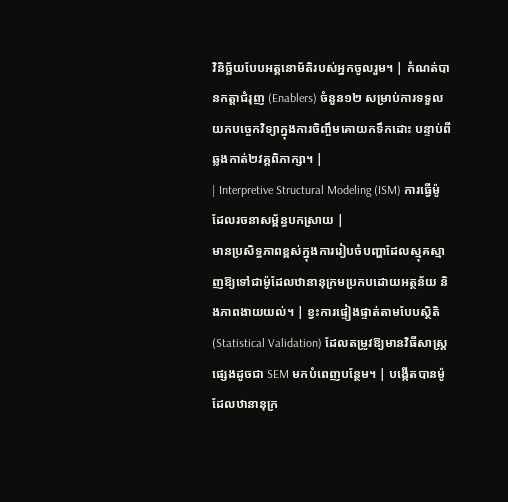វិនិច្ឆ័យបែបអត្តនោម័តិរបស់អ្នកចូលរួម។ | កំណត់បានកត្តាជំរុញ (Enablers) ចំនួន១២ សម្រាប់ការទទួលយកបច្ចេកវិទ្យាក្នុងការចិញ្ចឹមគោយកទឹកដោះ បន្ទាប់ពីឆ្លងកាត់២វគ្គពិភាក្សា។ |
| Interpretive Structural Modeling (ISM) ការធ្វើម៉ូដែលរចនាសម្ព័ន្ធបកស្រាយ |
មានប្រសិទ្ធភាពខ្ពស់ក្នុងការរៀបចំបញ្ហាដែលស្មុគស្មាញឱ្យទៅជាម៉ូដែលឋានានុក្រមប្រកបដោយអត្ថន័យ និងភាពងាយយល់។ | ខ្វះការផ្ទៀងផ្ទាត់តាមបែបស្ថិតិ (Statistical Validation) ដែលតម្រូវឱ្យមានវិធីសាស្ត្រផ្សេងដូចជា SEM មកបំពេញបន្ថែម។ | បង្កើតបានម៉ូដែលឋានានុក្រ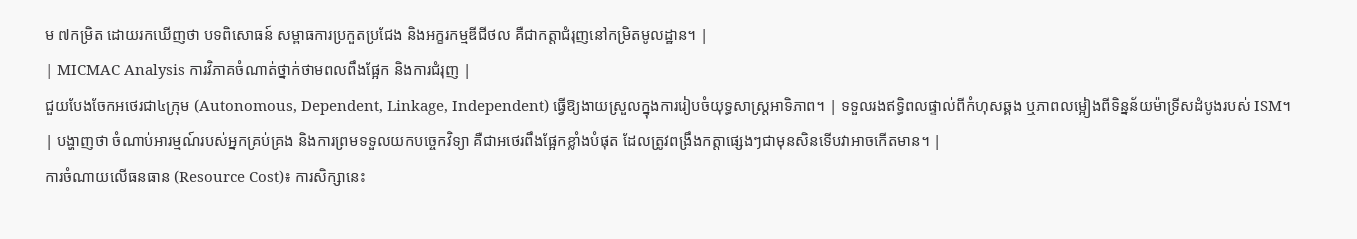ម ៧កម្រិត ដោយរកឃើញថា បទពិសោធន៍ សម្ពាធការប្រកួតប្រជែង និងអក្ខរកម្មឌីជីថល គឺជាកត្តាជំរុញនៅកម្រិតមូលដ្ឋាន។ |
| MICMAC Analysis ការវិភាគចំណាត់ថ្នាក់ថាមពលពឹងផ្អែក និងការជំរុញ |
ជួយបែងចែកអថេរជា៤ក្រុម (Autonomous, Dependent, Linkage, Independent) ធ្វើឱ្យងាយស្រួលក្នុងការរៀបចំយុទ្ធសាស្ត្រអាទិភាព។ | ទទួលរងឥទ្ធិពលផ្ទាល់ពីកំហុសឆ្គង ឬភាពលម្អៀងពីទិន្នន័យម៉ាទ្រីសដំបូងរបស់ ISM។ | បង្ហាញថា ចំណាប់អារម្មណ៍របស់អ្នកគ្រប់គ្រង និងការព្រមទទួលយកបច្ចេកវិទ្យា គឺជាអថេរពឹងផ្អែកខ្លាំងបំផុត ដែលត្រូវពង្រឹងកត្តាផ្សេងៗជាមុនសិនទើបវាអាចកើតមាន។ |
ការចំណាយលើធនធាន (Resource Cost)៖ ការសិក្សានេះ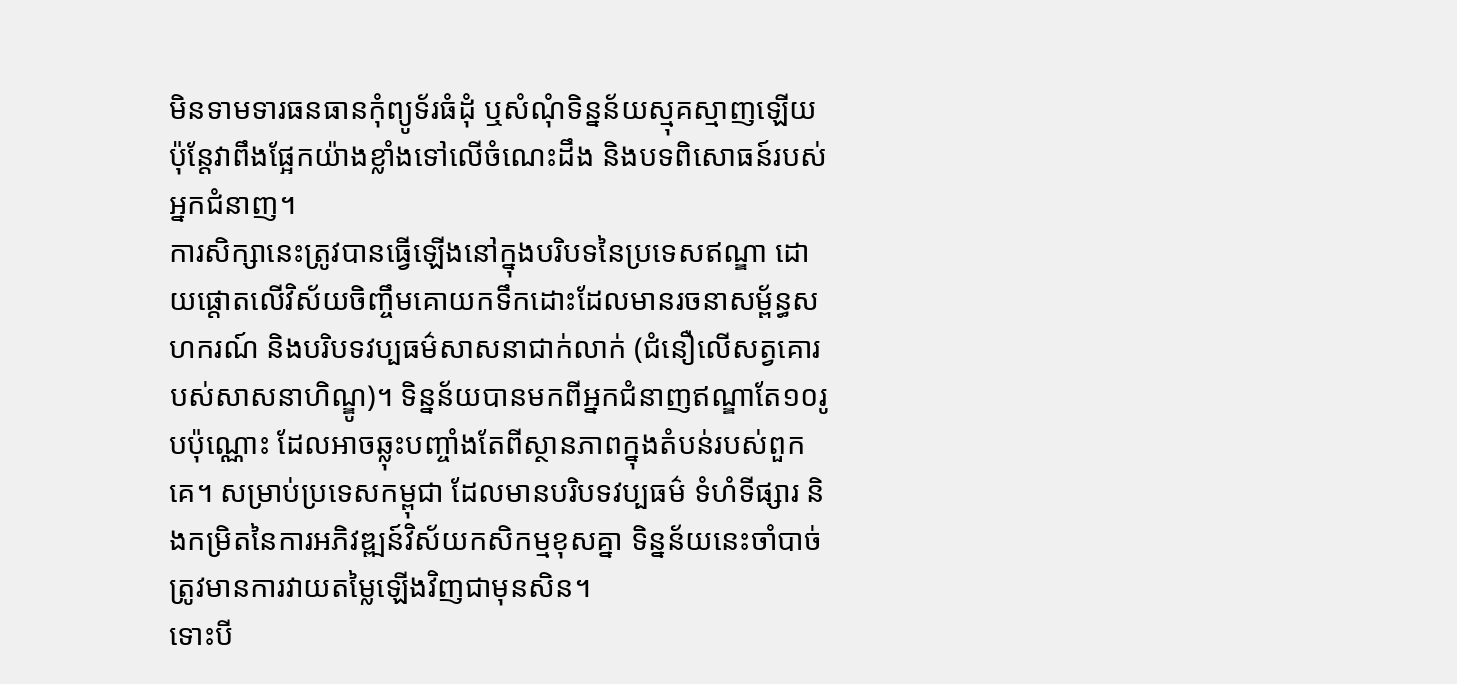មិនទាមទារធនធានកុំព្យូទ័រធំដុំ ឬសំណុំទិន្នន័យស្មុគស្មាញឡើយ ប៉ុន្តែវាពឹងផ្អែកយ៉ាងខ្លាំងទៅលើចំណេះដឹង និងបទពិសោធន៍របស់អ្នកជំនាញ។
ការសិក្សានេះត្រូវបានធ្វើឡើងនៅក្នុងបរិបទនៃប្រទេសឥណ្ឌា ដោយផ្តោតលើវិស័យចិញ្ចឹមគោយកទឹកដោះដែលមានរចនាសម្ព័ន្ធសហករណ៍ និងបរិបទវប្បធម៌សាសនាជាក់លាក់ (ជំនឿលើសត្វគោរបស់សាសនាហិណ្ឌូ)។ ទិន្នន័យបានមកពីអ្នកជំនាញឥណ្ឌាតែ១០រូបប៉ុណ្ណោះ ដែលអាចឆ្លុះបញ្ចាំងតែពីស្ថានភាពក្នុងតំបន់របស់ពួកគេ។ សម្រាប់ប្រទេសកម្ពុជា ដែលមានបរិបទវប្បធម៌ ទំហំទីផ្សារ និងកម្រិតនៃការអភិវឌ្ឍន៍វិស័យកសិកម្មខុសគ្នា ទិន្នន័យនេះចាំបាច់ត្រូវមានការវាយតម្លៃឡើងវិញជាមុនសិន។
ទោះបី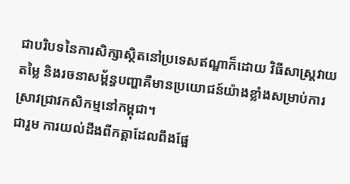ជាបរិបទនៃការសិក្សាស្ថិតនៅប្រទេសឥណ្ឌាក៏ដោយ វិធីសាស្ត្រវាយតម្លៃ និងរចនាសម្ព័ន្ធបញ្ហាគឺមានប្រយោជន៍យ៉ាងខ្លាំងសម្រាប់ការស្រាវជ្រាវកសិកម្មនៅកម្ពុជា។
ជារួម ការយល់ដឹងពីកត្តាដែលពឹងផ្អែ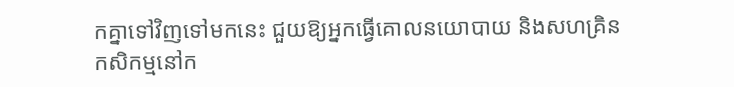កគ្នាទៅវិញទៅមកនេះ ជួយឱ្យអ្នកធ្វើគោលនយោបាយ និងសហគ្រិនកសិកម្មនៅក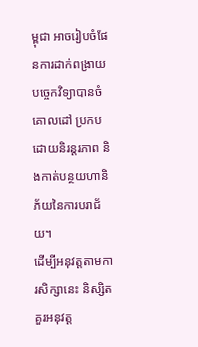ម្ពុជា អាចរៀបចំផែនការដាក់ពង្រាយបច្ចេកវិទ្យាបានចំគោលដៅ ប្រកបដោយនិរន្តរភាព និងកាត់បន្ថយហានិភ័យនៃការបរាជ័យ។
ដើម្បីអនុវត្តតាមការសិក្សានេះ និស្សិតគួរអនុវត្ត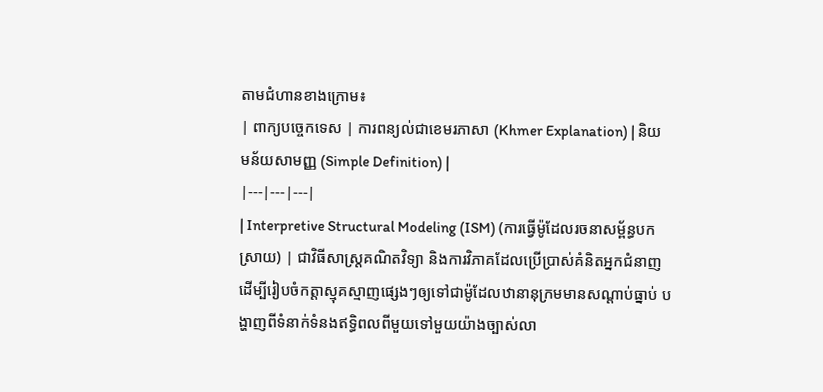តាមជំហានខាងក្រោម៖
| ពាក្យបច្ចេកទេស | ការពន្យល់ជាខេមរភាសា (Khmer Explanation) | និយមន័យសាមញ្ញ (Simple Definition) |
|---|---|---|
| Interpretive Structural Modeling (ISM) (ការធ្វើម៉ូដែលរចនាសម្ព័ន្ធបកស្រាយ) | ជាវិធីសាស្ត្រគណិតវិទ្យា និងការវិភាគដែលប្រើប្រាស់គំនិតអ្នកជំនាញដើម្បីរៀបចំកត្តាស្មុគស្មាញផ្សេងៗឲ្យទៅជាម៉ូដែលឋានានុក្រមមានសណ្តាប់ធ្នាប់ បង្ហាញពីទំនាក់ទំនងឥទ្ធិពលពីមួយទៅមួយយ៉ាងច្បាស់លា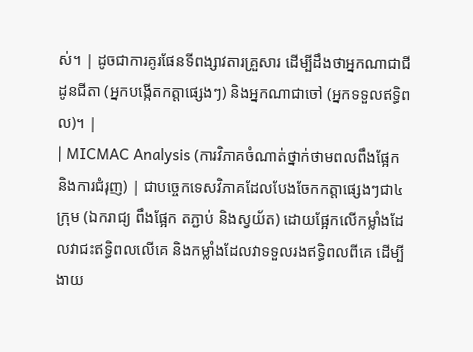ស់។ | ដូចជាការគូរផែនទីពង្សាវតារគ្រួសារ ដើម្បីដឹងថាអ្នកណាជាជីដូនជីតា (អ្នកបង្កើតកត្តាផ្សេងៗ) និងអ្នកណាជាចៅ (អ្នកទទួលឥទ្ធិពល)។ |
| MICMAC Analysis (ការវិភាគចំណាត់ថ្នាក់ថាមពលពឹងផ្អែក និងការជំរុញ) | ជាបច្ចេកទេសវិភាគដែលបែងចែកកត្តាផ្សេងៗជា៤ក្រុម (ឯករាជ្យ ពឹងផ្អែក តភ្ជាប់ និងស្វយ័ត) ដោយផ្អែកលើកម្លាំងដែលវាជះឥទ្ធិពលលើគេ និងកម្លាំងដែលវាទទួលរងឥទ្ធិពលពីគេ ដើម្បីងាយ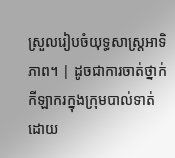ស្រួលរៀបចំយុទ្ធសាស្ត្រអាទិភាព។ | ដូចជាការចាត់ថ្នាក់កីឡាករក្នុងក្រុមបាល់ទាត់ ដោយ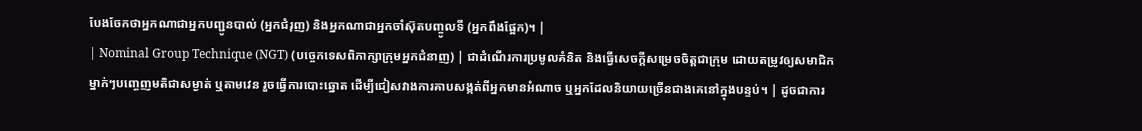បែងចែកថាអ្នកណាជាអ្នកបញ្ជូនបាល់ (អ្នកជំរុញ) និងអ្នកណាជាអ្នកចាំស៊ុតបញ្ចូលទី (អ្នកពឹងផ្អែក)។ |
| Nominal Group Technique (NGT) (បច្ចេកទេសពិភាក្សាក្រុមអ្នកជំនាញ) | ជាដំណើរការប្រមូលគំនិត និងធ្វើសេចក្តីសម្រេចចិត្តជាក្រុម ដោយតម្រូវឲ្យសមាជិកម្នាក់ៗបញ្ចេញមតិជាសម្ងាត់ ឬតាមវេន រួចធ្វើការបោះឆ្នោត ដើម្បីជៀសវាងការគាបសង្កត់ពីអ្នកមានអំណាច ឬអ្នកដែលនិយាយច្រើនជាងគេនៅក្នុងបន្ទប់។ | ដូចជាការ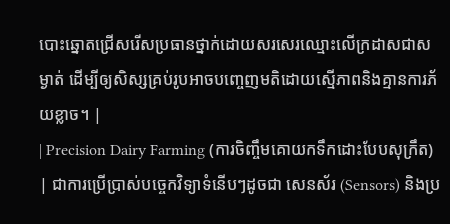បោះឆ្នោតជ្រើសរើសប្រធានថ្នាក់ដោយសរសេរឈ្មោះលើក្រដាសជាសម្ងាត់ ដើម្បីឲ្យសិស្សគ្រប់រូបអាចបញ្ចេញមតិដោយស្មើភាពនិងគ្មានការភ័យខ្លាច។ |
| Precision Dairy Farming (ការចិញ្ចឹមគោយកទឹកដោះបែបសុក្រឹត) | ជាការប្រើប្រាស់បច្ចេកវិទ្យាទំនើបៗដូចជា សេនស័រ (Sensors) និងប្រ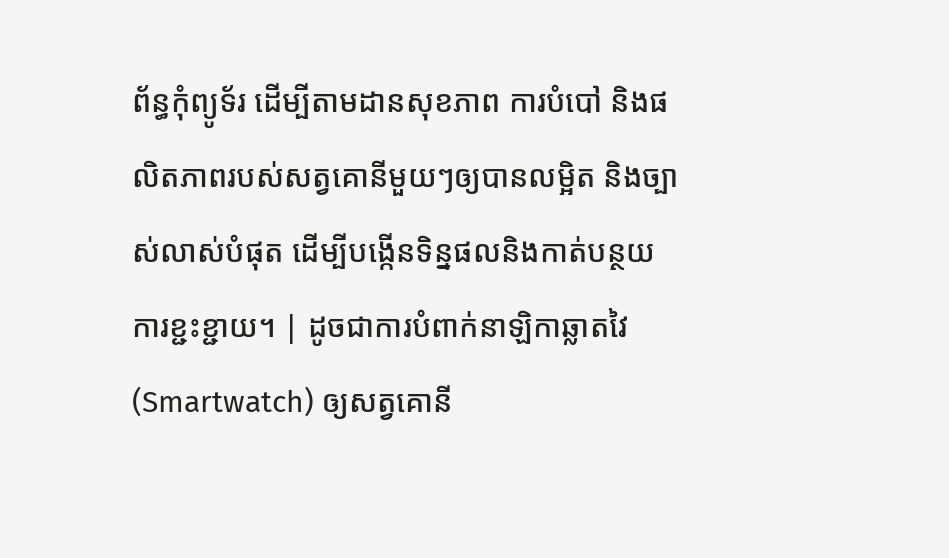ព័ន្ធកុំព្យូទ័រ ដើម្បីតាមដានសុខភាព ការបំបៅ និងផលិតភាពរបស់សត្វគោនីមួយៗឲ្យបានលម្អិត និងច្បាស់លាស់បំផុត ដើម្បីបង្កើនទិន្នផលនិងកាត់បន្ថយការខ្ជះខ្ជាយ។ | ដូចជាការបំពាក់នាឡិកាឆ្លាតវៃ (Smartwatch) ឲ្យសត្វគោនី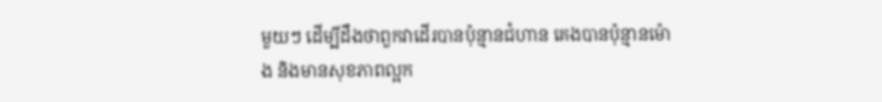មួយៗ ដើម្បីដឹងថាពួកវាដើរបានប៉ុន្មានជំហាន គេងបានប៉ុន្មានម៉ោង និងមានសុខភាពល្អក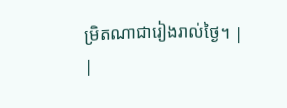ម្រិតណាជារៀងរាល់ថ្ងៃ។ |
|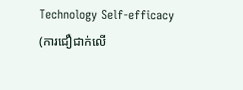Technology Self-efficacy (ការជឿជាក់លើ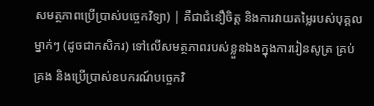សមត្ថភាពប្រើប្រាស់បច្ចេកវិទ្យា) | គឺជាជំនឿចិត្ត និងការវាយតម្លៃរបស់បុគ្គលម្នាក់ៗ (ដូចជាកសិករ) ទៅលើសមត្ថភាពរបស់ខ្លួនឯងក្នុងការរៀនសូត្រ គ្រប់គ្រង និងប្រើប្រាស់ឧបករណ៍បច្ចេកវិ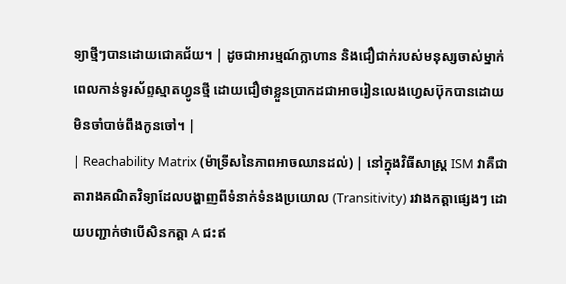ទ្យាថ្មីៗបានដោយជោគជ័យ។ | ដូចជាអារម្មណ៍ក្លាហាន និងជឿជាក់របស់មនុស្សចាស់ម្នាក់ ពេលកាន់ទូរស័ព្ទស្មាតហ្វូនថ្មី ដោយជឿថាខ្លួនប្រាកដជាអាចរៀនលេងហ្វេសប៊ុកបានដោយមិនចាំបាច់ពឹងកូនចៅ។ |
| Reachability Matrix (ម៉ាទ្រីសនៃភាពអាចឈានដល់) | នៅក្នុងវិធីសាស្ត្រ ISM វាគឺជាតារាងគណិតវិទ្យាដែលបង្ហាញពីទំនាក់ទំនងប្រយោល (Transitivity) រវាងកត្តាផ្សេងៗ ដោយបញ្ជាក់ថាបើសិនកត្តា A ជះឥ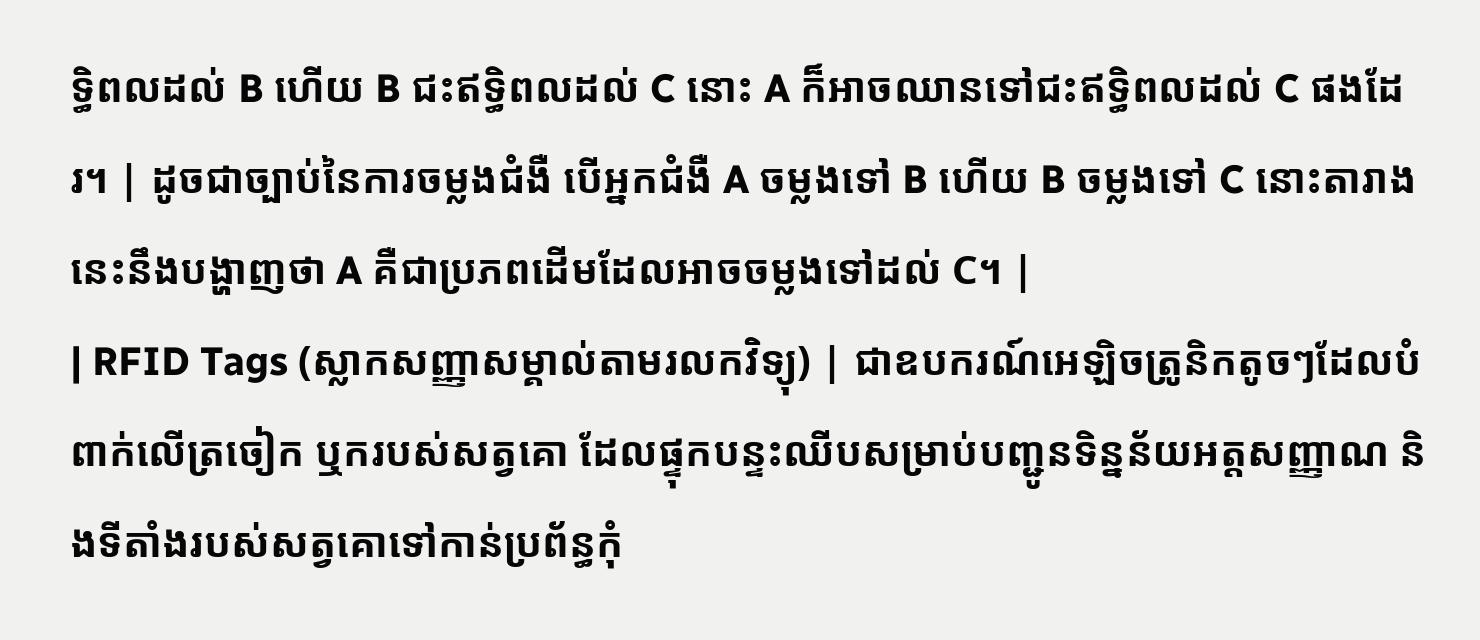ទ្ធិពលដល់ B ហើយ B ជះឥទ្ធិពលដល់ C នោះ A ក៏អាចឈានទៅជះឥទ្ធិពលដល់ C ផងដែរ។ | ដូចជាច្បាប់នៃការចម្លងជំងឺ បើអ្នកជំងឺ A ចម្លងទៅ B ហើយ B ចម្លងទៅ C នោះតារាងនេះនឹងបង្ហាញថា A គឺជាប្រភពដើមដែលអាចចម្លងទៅដល់ C។ |
| RFID Tags (ស្លាកសញ្ញាសម្គាល់តាមរលកវិទ្យុ) | ជាឧបករណ៍អេឡិចត្រូនិកតូចៗដែលបំពាក់លើត្រចៀក ឬករបស់សត្វគោ ដែលផ្ទុកបន្ទះឈីបសម្រាប់បញ្ជូនទិន្នន័យអត្តសញ្ញាណ និងទីតាំងរបស់សត្វគោទៅកាន់ប្រព័ន្ធកុំ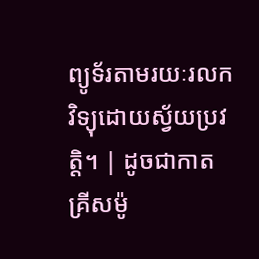ព្យូទ័រតាមរយៈរលកវិទ្យុដោយស្វ័យប្រវត្តិ។ | ដូចជាកាតគ្រីសម៉ូ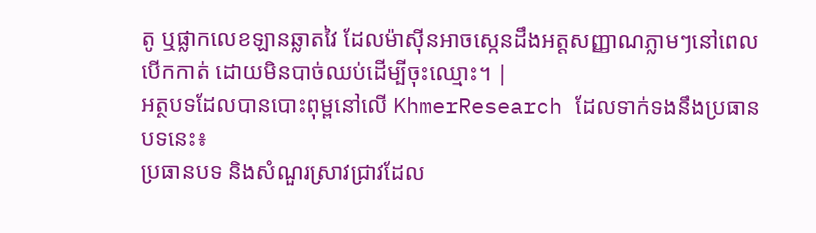តូ ឬផ្លាកលេខឡានឆ្លាតវៃ ដែលម៉ាស៊ីនអាចស្កេនដឹងអត្តសញ្ញាណភ្លាមៗនៅពេលបើកកាត់ ដោយមិនបាច់ឈប់ដើម្បីចុះឈ្មោះ។ |
អត្ថបទដែលបានបោះពុម្ពនៅលើ KhmerResearch ដែលទាក់ទងនឹងប្រធានបទនេះ៖
ប្រធានបទ និងសំណួរស្រាវជ្រាវដែល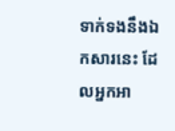ទាក់ទងនឹងឯកសារនេះ ដែលអ្នកអា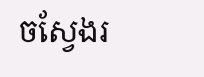ចស្វែងរ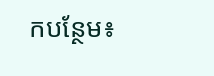កបន្ថែម៖